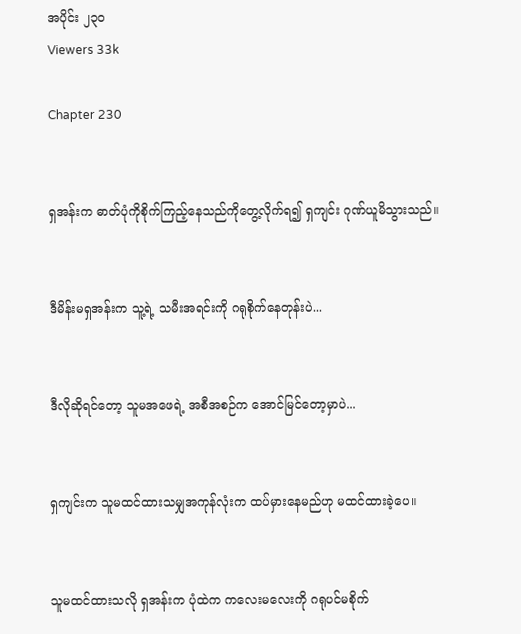အပိုင်း ၂၃၀
Viewers 33k

Chapter 230


ရှအန်းက ဓာတ်ပုံကိုစိုက်ကြည့်နေသည်ကိုတွေ့လိုက်ရ၍ ရှကျင်း ဂုဏ်ယူမိသွားသည်။


ဒီမိန်းမရှအန်းက သူ့ရဲ့ သမီးအရင်းကို ဂရုစိုက်နေတုန်းပဲ...


ဒီလိုဆိုရင်တော့ သူမအဖေရဲ့ အစီအစဉ်က အောင်မြင်တော့မှာပဲ...


ရှကျင်းက သူမထင်ထားသမျှအကုန်လုံးက ထပ်မှားနေမည်ဟု မထင်ထားခဲ့ပေ။


သူမထင်ထားသလို ရှအန်းက ပုံထဲက ကလေးမလေးကို ဂရုပင်မစိုက်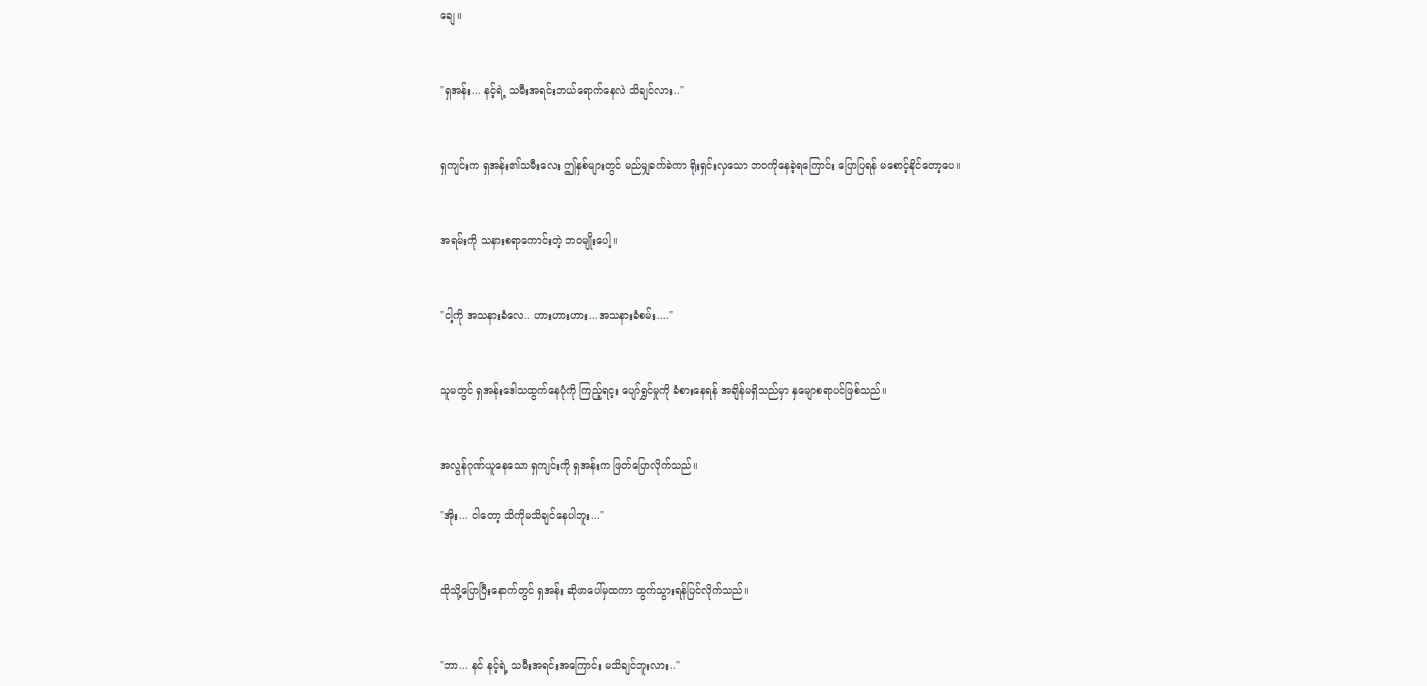ချေ။


"ရှအန်း... နင့်ရဲ့ သမီးအရင်းဘယ်ရောက်နေလဲ သိချင်လား.."


ရှကျင်းက ရှအန်း၏သမီးလေး ဤနှစ်များတွင် မည်မျှခက်ခဲကာ ရိုးရှင်းလှသော ဘဝကိုနေခဲ့ရကြောင်း ပြောပြရန် မစောင့်နိုင်တော့ပေ။


အရမ်းကို သနားစရာကောင်းတဲ့ ဘဝမျိုးပေါ့။


"ငါ့ကို အသနားခံလေ.. ဟားဟားဟား...အသနားခံစမ်း...."


သူမတွင် ရှအန်းဒေါသထွက်နေပုံကို ကြည့်ရင့း ပျော်ရွှင်မှုကို ခံစားနေရန် အချိန်မရှိသည်မှာ နှမျောစရာပင်ဖြစ်သည်။


အလွန်ဂုဏ်ယူနေသော ရှကျင်းကို ရှအန်းက ဖြတ်ပြောလိုက်သည်။

"အိုး... ငါတော့ သိကိုမသိချင်နေပါဘူး..."


ထိုသို့ပြောပြီးနောက်တွင် ရှအန်း ဆိုဖာပေါ်မှထကာ ထွက်သွားရန်ပြင်လိုက်သည်။


"ဘာ... နင် နင့်ရဲ့ သမီးအရင်းအကြောင်း မသိချင်ဘူးလား.."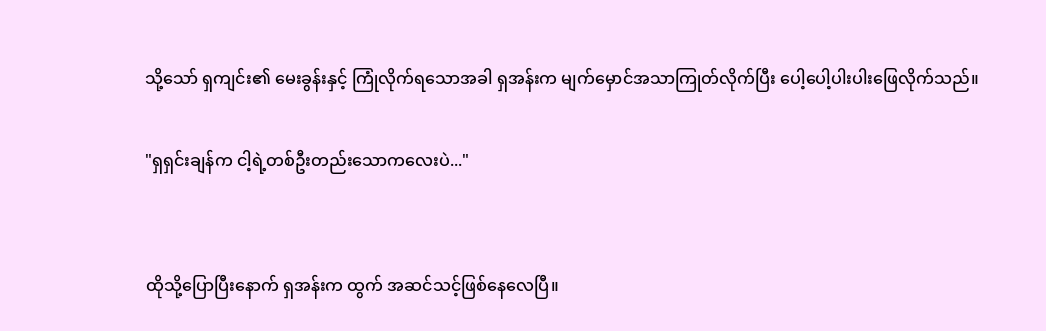သို့သော် ရှကျင်း၏ မေးခွန်းနှင့် ကြုံလိုက်ရသောအခါ ရှအန်းက မျက်မှောင်အသာကြုတ်လိုက်ပြီး ပေါ့ပေါ့ပါးပါးဖြေလိုက်သည်။

"ရှရှင်းချန်က ငါ့ရဲ့တစ်ဦးတည်းသောကလေးပဲ..."


ထိုသို့ပြောပြီးနောက် ရှအန်းက ထွက် အဆင်သင့်ဖြစ်နေလေပြီ။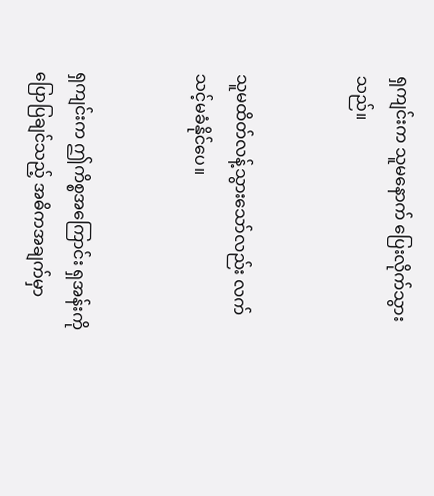ရှကျင်းက သူမနောက် ပြေးလိုက်သွားသည်။


သူမထိတ်လန့်သွားသော်လည်း လက်သင့်မခံနိုင်ပေ။


ရှကျင်းက ဤကိစ္စအကြောင်း ရှအန်းကိုပြောပြချင်သည့် အဓိကအချက်မှာ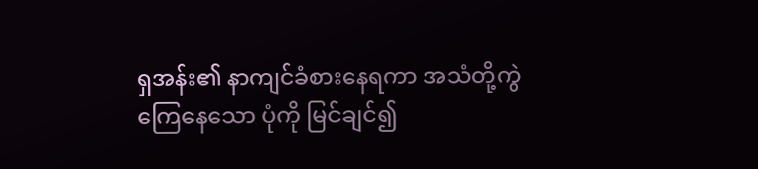ရှအန်း၏ နာကျင်ခံစားနေရကာ အသံတို့ကွဲကြေနေသော ပုံကို မြင်ချင်၍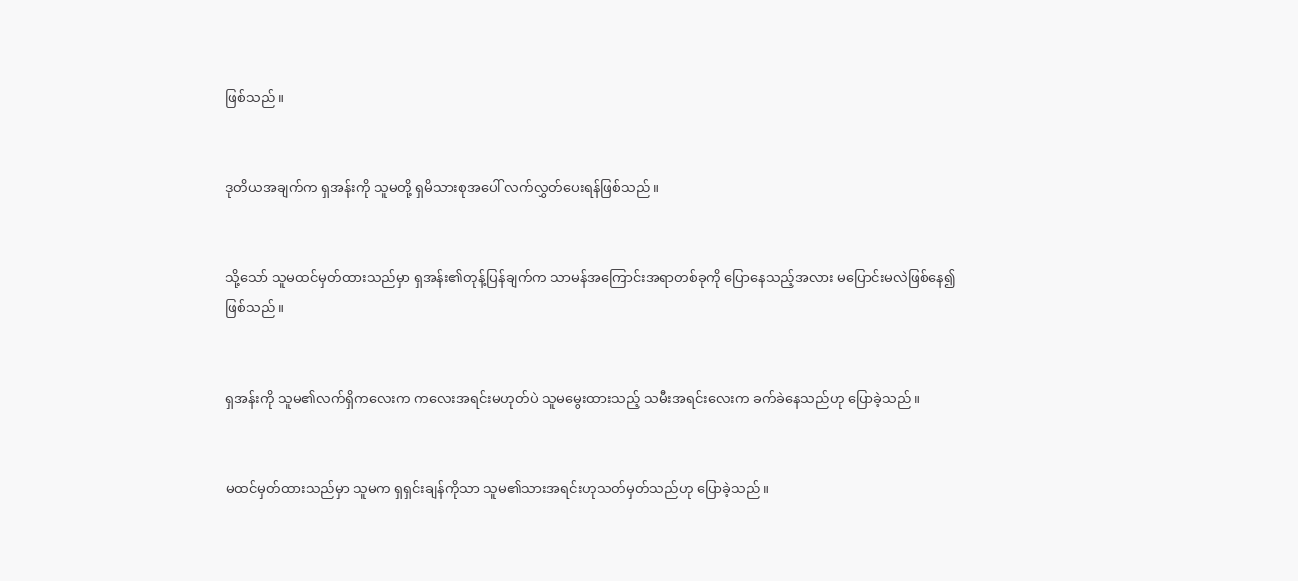ဖြစ်သည်။


ဒုတိယအချက်က ရှအန်းကို သူမတို့ ရှမိသားစုအပေါ် လက်လွှတ်ပေးရန်ဖြစ်သည်။


သို့သော် သူမထင်မှတ်ထားသည်မှာ ရှအန်း၏တုန့်ပြန်ချက်က သာမန်အကြောင်းအရာတစ်ခုကို ပြောနေသည့်အလား မပြောင်းမလဲဖြစ်နေ၍ဖြစ်သည်။


ရှအန်းကို သူမ၏လက်ရှိကလေးက ကလေးအရင်းမဟုတ်ပဲ သူမမွေးထားသည့် သမီးအရင်းလေးက ခက်ခဲနေသည်ဟု ပြောခဲ့သည်။


မထင်မှတ်ထားသည်မှာ သူမက ရှရှင်းချန်ကိုသာ သူမ၏သားအရင်းဟုသတ်မှတ်သည်ဟု ပြောခဲ့သည်။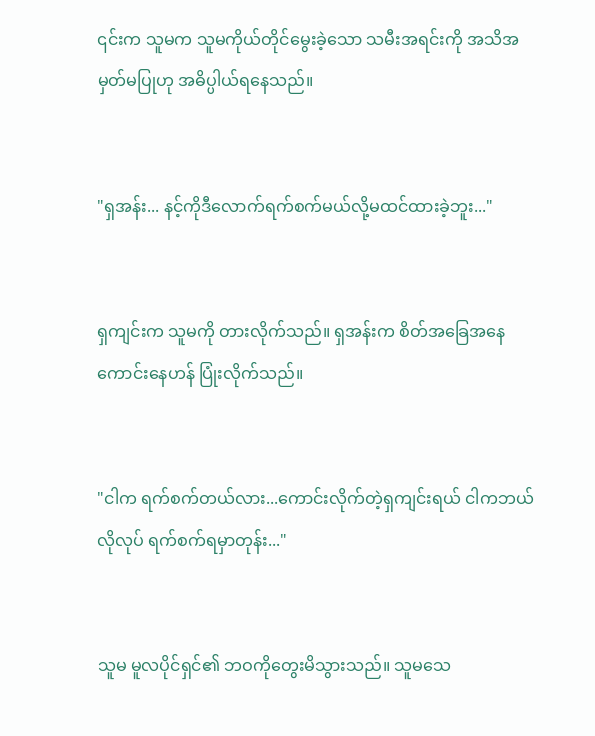၎င်းက သူမက သူမကိုယ်တိုင်မွေးခဲ့သော သမီးအရင်းကို အသိအမှတ်မပြုဟု အဓိပ္ပါယ်ရနေသည်။


"ရှအန်း... နင့်ကိုဒီလောက်ရက်စက်မယ်လို့မထင်ထားခဲ့ဘူး..."


ရှကျင်းက သူမကို တားလိုက်သည်။ ရှအန်းက စိတ်အခြေအနေကောင်းနေဟန် ပြုံးလိုက်သည်။


"ငါက ရက်စက်တယ်လား...ကောင်းလိုက်တဲ့ရှကျင်းရယ် ငါကဘယ်လိုလုပ် ရက်စက်ရမှာတုန်း..."


သူမ မူလပိုင်ရှင်၏ ဘဝကိုတွေးမိသွားသည်။ သူမသေ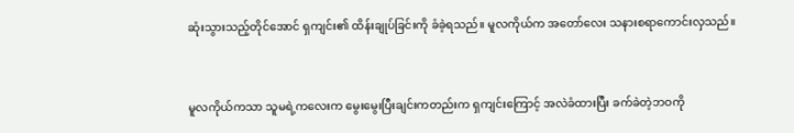ဆုံးသွားသည့်တိုင်အောင် ရှကျင်း၏ ထိန်းချုပ်ခြင်းကို ခံခဲ့ရသည်။ မူလကိုယ်က အတော်လေး သနားစရာကောင်းလှသည်။


မူလကိုယ်ကသာ သူမရဲ့ကလေးက မွေးမွေးပြီးချင်းကတည်းက ရှကျင်းကြောင့် အလဲခံထားပြီး ခက်ခဲတဲ့ဘဝကို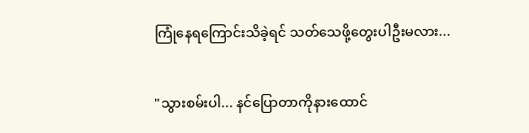ကြုံနေရကြောင်းသိခဲ့ရင် သတ်သေဖို့တွေးပါဦးမလား...


"သွားစမ်းပါ... နင်ပြောတာကိုနားထောင်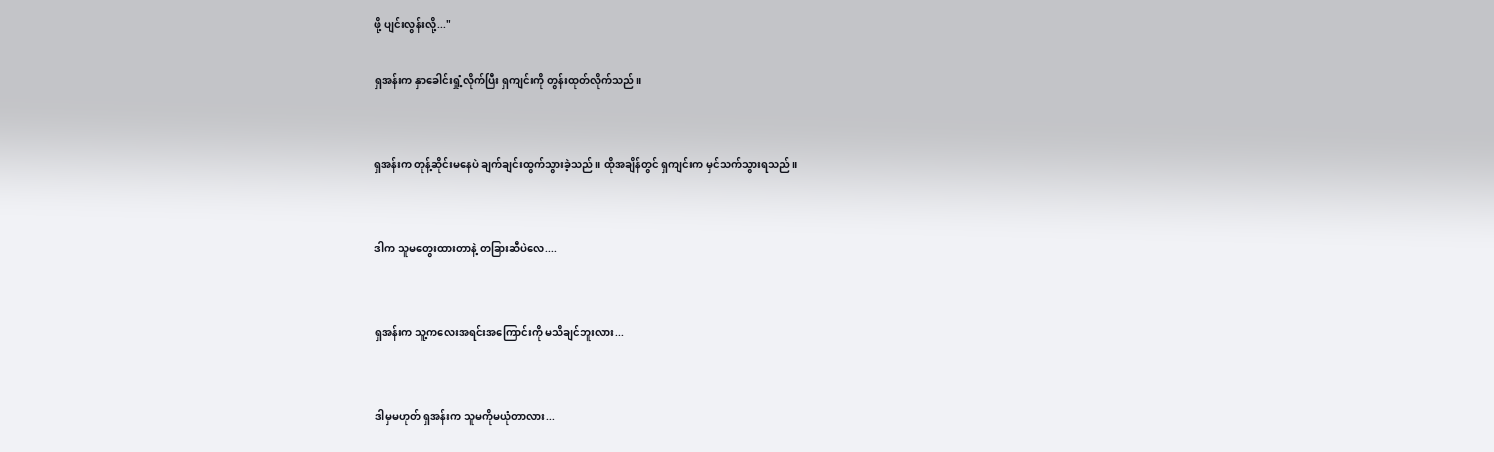ဖို့ ပျင်းလွန်းလို့..."

ရှအန်းက နှာခေါင်းရှုံ့လိုက်ပြီး ရှကျင်းကို တွန်းထုတ်လိုက်သည်။


ရှအန်းက တုန့်ဆိုင်းမနေပဲ ချက်ချင်းထွက်သွားခဲ့သည်။ ထိုအချိန်တွင် ရှကျင်းက မှင်သက်သွားရသည်။


ဒါက သူမတွေးထားတာနဲ့ တခြားဆီပဲလေ....


ရှအန်းက သူ့ကလေးအရင်းအကြောင်းကို မသိချင်ဘူးလား...


ဒါမှမဟုတ် ရှအန်းက သူမကိုမယုံတာလား...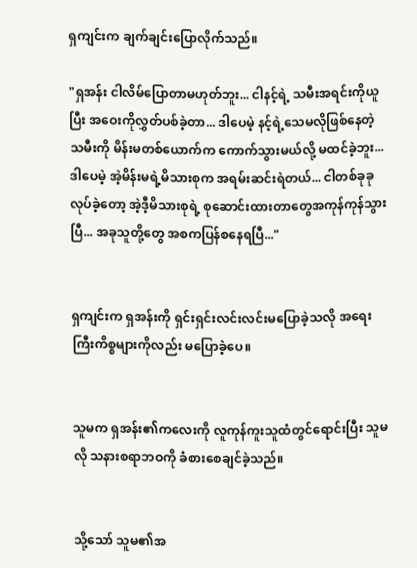ရှကျင်းက ချက်ချင်းပြောလိုက်သည်။

"ရှအန်း ငါလိမ်ပြောတာမဟုတ်ဘူး... ငါနင့်ရဲ့ သမီးအရင်းကိုယူပြီး အဝေးကိုလွှတ်ပစ်ခဲ့တာ... ဒါပေမဲ့ နင့်ရဲ့သေမလိုဖြစ်နေတဲ့သမီးကို မိန်းမတစ်ယောက်က ကောက်သွားမယ်လို့ မထင်ခဲ့ဘူး... ဒါပေမဲ့ အဲ့မိန်းမရဲ့မိသားစုက အရမ်းဆင်းရဲတယ်... ငါတစ်ခုခုလုပ်ခဲ့တော့ အဲ့ဒီ့မိသားစုရဲ့ စုဆောင်းထားတာတွေအကုန်ကုန်သွားပြီ... အခုသူတို့တွေ အစကပြန်စနေရပြီ..."


ရှကျင်းက ရှအန်းကို ရှင်းရှင်းလင်းလင်းမပြောခဲ့သလို အရေးကြီးကိစ္စများကိုလည်း မပြောခဲ့ပေ။


သူမက ရှအန်း၏ကလေးကို လူကုန်ကူးသူထံတွင်ရောင်းပြီး သူမလို သနားစရာဘဝကို ခံစားစေချင်ခဲ့သည်။


သို့သော် သူမ၏အ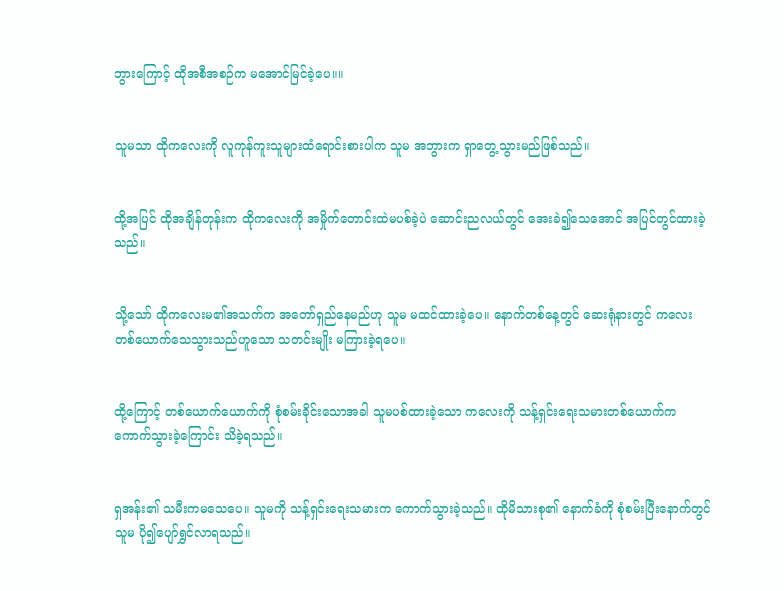ဘွားကြောင့် ထိုအစီအစဉ်က မအောင်မြင်ခဲ့ပေ။။


သူမသာ ထိုကလေးကို လူကုန်ကူးသူများထံရောင်းစားပါက သူမ အဘွားက ရှာတွေ့သွားမည်ဖြစ်သည်။


ထို့အပြင် ထိုအချိန်တုန်းက ထိုကလေးကို အမှိုက်တောင်းထဲမပစ်ခဲ့ပဲ ဆောင်းညလယ်တွင် အေးခဲ၍သေအောင် အပြင်တွင်ထားခဲ့သည်။


သို့သော် ထိုကလေးမ၏အသက်က အတော်ရှည်နေမည်ဟု သူမ မထင်ထားခဲ့ပေ။ နောက်တစ်နေ့တွင် ဆေးရုံနားတွင် ကလေးတစ်ယောက်သေသွားသည်ဟူသော သတင်းမျိုး မကြားခဲ့ရပေ။


ထို့ကြောင့် တစ်ယောက်ယောက်ကို စုံစမ်းခိုင်းသောအခါ သူမပစ်ထားခဲ့သော ကလေးကို သန့်ရှင်းရေးသမားတစ်ယောက်က ကောက်သွားခဲ့ကြောင်း သိခဲ့ရသည်။


ရှအန်း၏ သမီးကမသေပေ။ သူမကို သန့်ရှင်းရေးသမားက ကောက်သွားခဲ့သည်။ ထိုမိသားစု၏ နောက်ခံကို စုံစမ်းပြီးနောက်တွင် သူမ ပို၍ပျော်ရွှင်လာရသည်။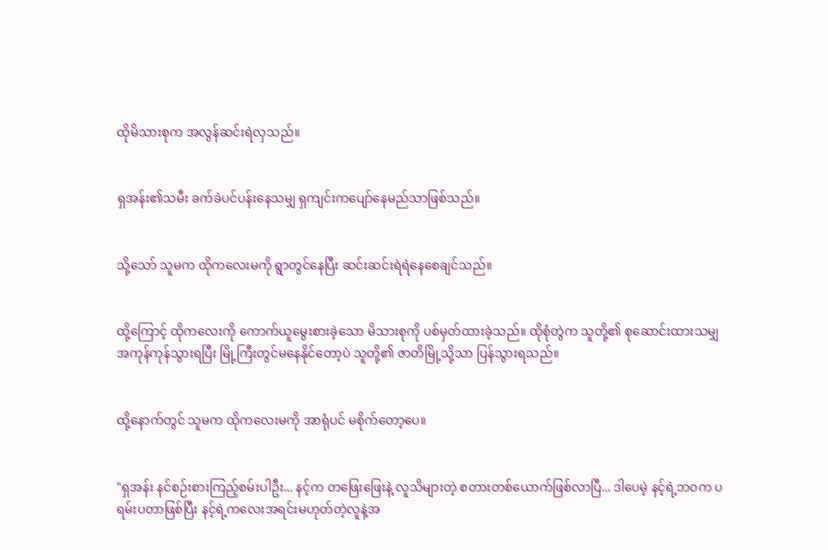ထိုမိသားစုက အလွန်ဆင်းရဲလှသည်။


ရှအန်း၏သမီး ခက်ခဲပင်ပန်းနေသမျှ ရှကျင်းကပျော်နေမည်သာဖြစ်သည်။


သို့သော် သူမက ထိုကလေးမကို ရွာတွင်နေပြီး ဆင်းဆင်းရဲရဲနေစေချင်သည်။


ထို့ကြောင့် ထိုကလေးကို ကောက်ယူမွေးစားခဲ့သော မိသားစုကို ပစ်မှတ်ထားခဲ့သည်။ ထိုစုံတွဲက သူတို့၏ စုဆောင်းထားသမျှ အကုန်ကုန်သွားရပြီး မြို့ကြီးတွင်မနေနိုင်တော့ပဲ သူတို့၏ ဇာတိမြို့သို့သာ ပြန်သွားရသည်။


ထို့နောက်တွင် သူမက ထိုကလေးမကို အာရုံပင် မစိုက်တော့ပေ။


"ရှအန်း နင်စဉ်းစားကြည့်စမ်းပါဦး... နင့်က တဖြေးဖြေးနဲ့ လူသိများတဲ့ စတားတစ်ယောက်ဖြစ်လာပြီ... ဒါပေမဲ့ နင့်ရဲ့ဘဝက ပရမ်းပတာဖြစ်ပြီး နင့်ရဲ့ကလေးအရင်းမဟုတ်တဲ့လူနဲ့အ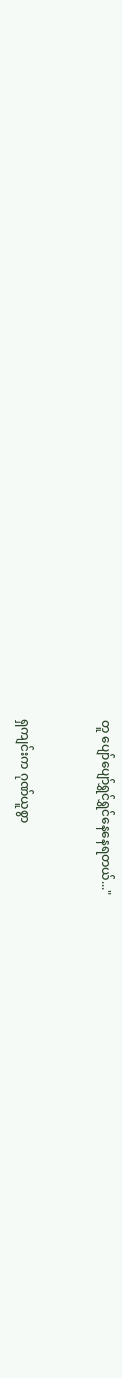တူ ပျော်ပျော်ရွှင်ရွှင်နေနေရတယ်..."


ရှကျင်းက ဂုဏ်ယူစွာ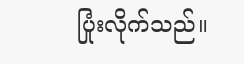ပြုံးလိုက်သည်။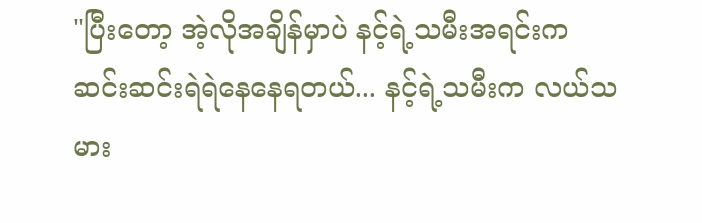"ပြီးတော့ အဲ့လိုအချိန်မှာပဲ နင့်ရဲ့သမီးအရင်းက ဆင်းဆင်းရဲရဲနေနေရတယ်... နင့်ရဲ့သမီးက လယ်သမား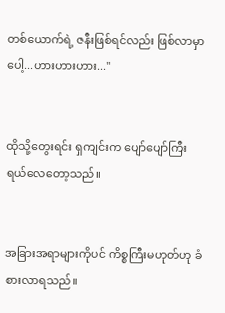တစ်ယောက်ရဲ့ ဇနီးဖြစ်ရင်လည်း ဖြစ်လာမှာပေါ့...ဟားဟားဟား..."


ထိုသို့တွေးရင်း ရှကျင်းက ပျော်ပျော်ကြီး ရယ်လေတော့သည်။


အခြားအရာများကိုပင် ကိစ္စကြီးမဟုတ်ဟု ခံစားလာရသည်။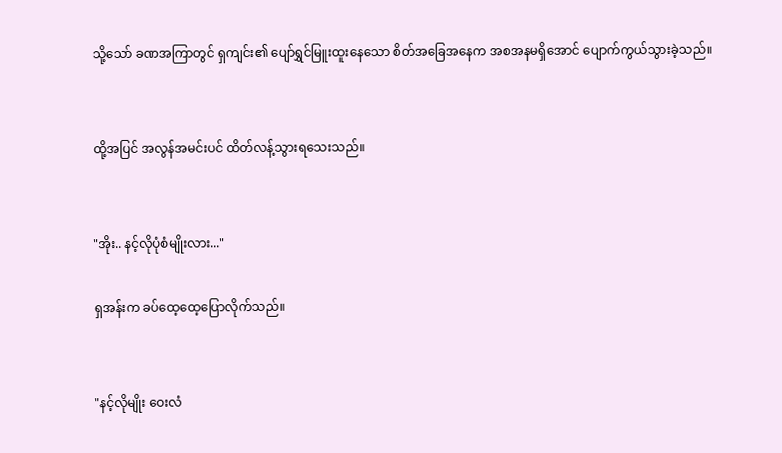သို့သော် ခဏအကြာတွင် ရှကျင်း၏ ပျော်ရွှင်မြူးထူးနေသော စိတ်အခြေအနေက အစအနမရှိအောင် ပျောက်ကွယ်သွားခဲ့သည်။


ထို့အပြင် အလွန်အမင်းပင် ထိတ်လန့်သွားရသေးသည်။


"အိုး.. နင့်လိုပုံစံမျိုးလား..."

ရှအန်းက ခပ်ထေ့ထေ့ပြောလိုက်သည်။


"နင့်လိုမျိုး ဝေးလံ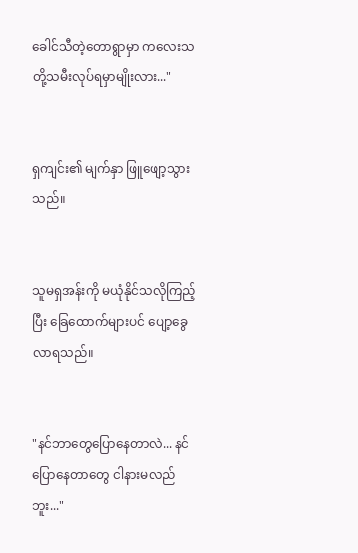ခေါင်သီတဲ့တောရွာမှာ ကလေးသတို့သမီးလုပ်ရမှာမျိုးလား..."


ရှကျင်း၏ မျက်နှာ ဖြူဖျော့သွားသည်။


သူမရှအန်းကို မယုံနိုင်သလိုကြည့်ပြီး ခြေထောက်များပင် ပျော့ခွေလာရသည်။


"နင်ဘာတွေပြောနေတာလဲ... နင်ပြောနေတာတွေ ငါနားမလည်ဘူး..."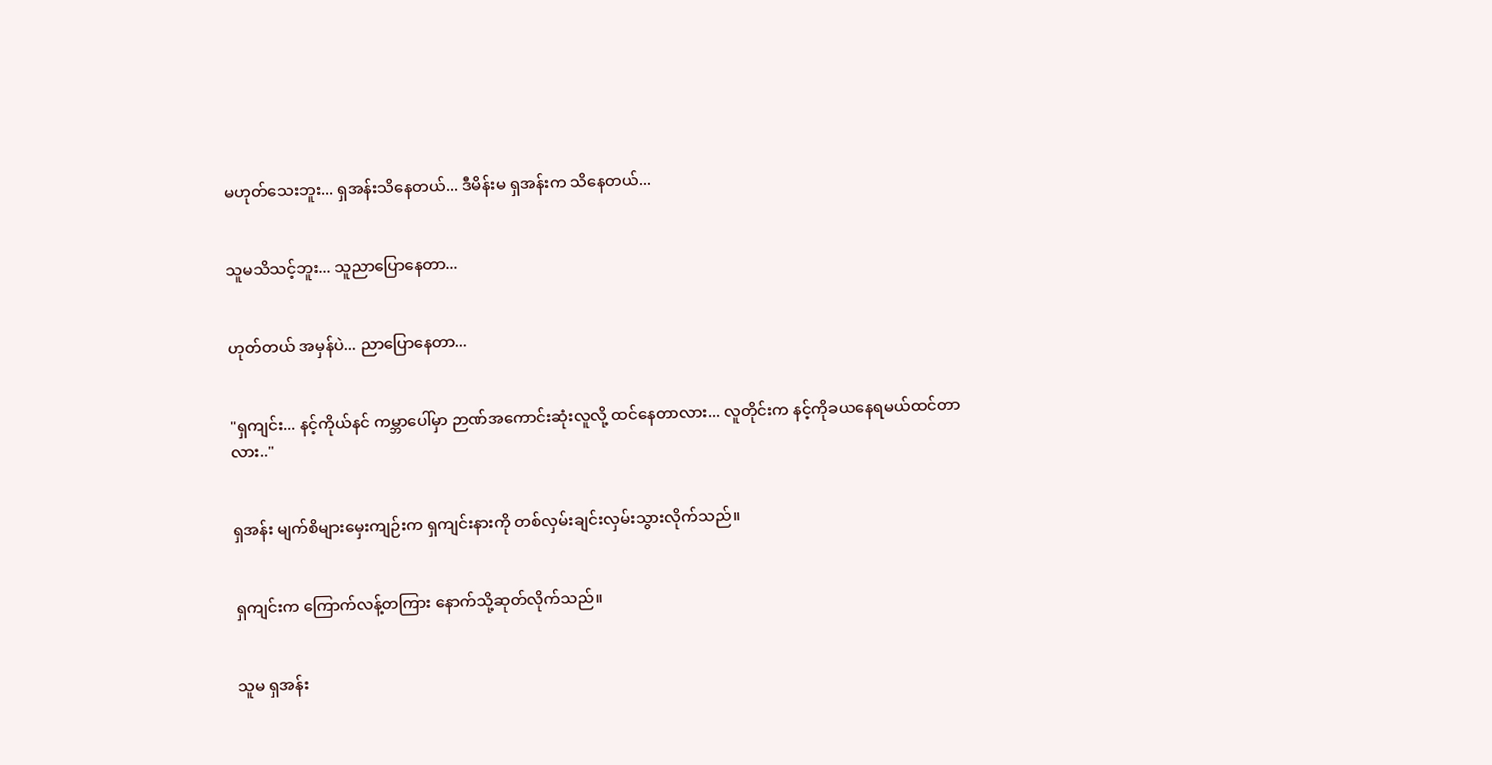မဟုတ်သေးဘူး... ရှအန်းသိနေတယ်... ဒီမိန်းမ ရှအန်းက သိနေတယ်...


သူမသိသင့်ဘူး... သူညာပြောနေတာ...


ဟုတ်တယ် အမှန်ပဲ... ညာပြောနေတာ...


"ရှကျင်း... နင့်ကိုယ်နင် ကမ္ဘာပေါ်မှာ ဉာဏ်အကောင်းဆုံးလူလို့ ထင်နေတာလား... လူတိုင်းက နင့်ကိုခယနေရမယ်ထင်တာလား.."


ရှအန်း မျက်စိများမှေးကျဉ်းက ရှကျင်းနားကို တစ်လှမ်းချင်းလှမ်းသွားလိုက်သည်။


ရှကျင်းက ကြောက်လန့်တကြား နောက်သို့ဆုတ်လိုက်သည်။


သူမ ရှအန်း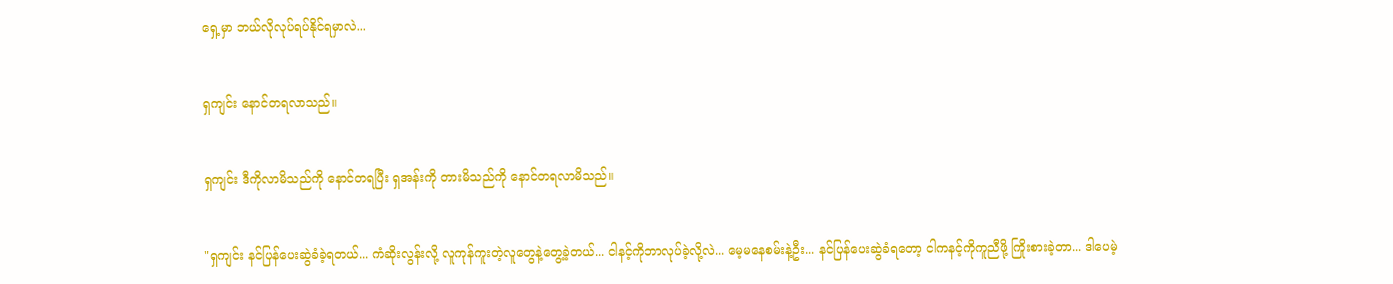ရှေ့မှာ ဘယ်လိုလုပ်ရပ်နိုင်ရမှာလဲ...


ရှကျင်း နောင်တရလာသည်။


ရှကျင်း ဒီကိုလာမိသည်ကို နောင်တရပြီး ရှအန်းကို တားမိသည်ကို နောင်တရလာမိသည်။


"ရှကျင်း နင်ပြန်ပေးဆွဲခံခဲ့ရတယ်... ကံဆိုးလွန်းလို့ လူကုန်ကူးတဲ့လူတွေနဲ့တွေ့ခဲ့တယ်... ငါနင့်ကိုဘာလုပ်ခဲ့လို့လဲ... မေ့မနေစမ်းနဲ့ဦး... နင်ပြန်ပေးဆွဲခံရတော့ ငါကနင့်ကိုကူညီဖို့ ကြိုးစားခဲ့တာ... ဒါပေမဲ့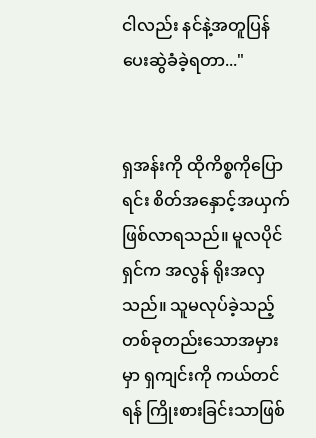ငါလည်း နင်နဲ့အတူ‌ပြန်ပေးဆွဲခံခဲ့ရတာ..."


ရှအန်းကို ထိုကိစ္စကိုပြောရင်း စိတ်အနှောင့်အယှက်ဖြစ်လာရသည်။ မူလပိုင်ရှင်က အလွန် ရိုးအလှသည်။ သူမလုပ်ခဲ့သည့် တစ်ခုတည်းသောအမှားမှာ ရှကျင်းကို ကယ်တင်ရန် ကြိုးစားခြင်းသာဖြစ်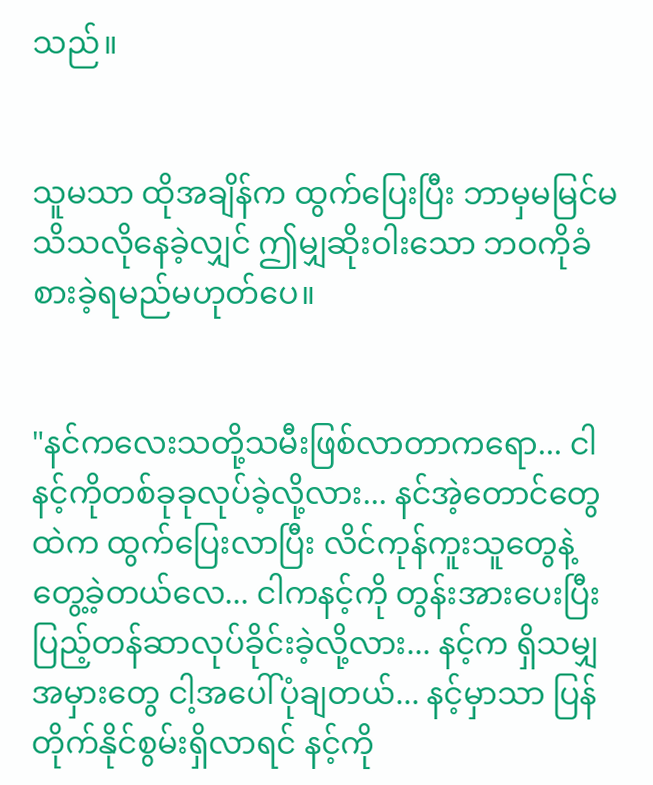သည်။


သူမသာ ထိုအချိန်က ထွက်ပြေးပြီး ဘာမှမမြင်မသိသလိုနေခဲ့လျှင် ဤမျှဆိုးဝါးသော ဘဝကိုခံစားခဲ့ရမည်မဟုတ်ပေ။


"နင်ကလေးသတို့သမီးဖြစ်လာတာကရော... ငါနင့်ကိုတစ်ခုခုလုပ်ခဲ့လို့လား... နင်အဲ့တောင်တွေထဲက ထွက်ပြေးလာပြီး လိင်ကုန်ကူးသူတွေနဲ့တွေ့ခဲ့တယ်လေ... ငါကနင့်ကို တွန်းအားပေးပြီး ပြည့်တန်ဆာလုပ်ခိုင်းခဲ့လို့လား... နင့်က ရှိသမျှ အမှားတွေ ငါ့အပေါ်ပုံချတယ်... နင့်မှာသာ ပြန်တိုက်နိုင်စွမ်းရှိလာရင် နင့်ကို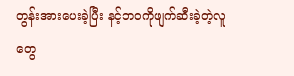တွန်းအားပေးခဲ့ပြီး နင့်ဘဝကိုဖျက်ဆီးခဲ့တဲ့လူတွေ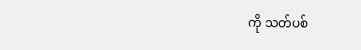ကို သတ်ပစ်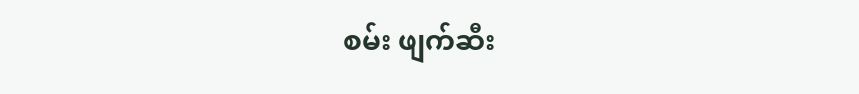စမ်း ဖျက်ဆီး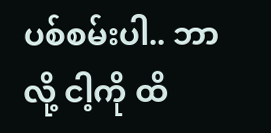ပစ်စမ်းပါ.. ဘာလို့ ငါ့ကို ထိ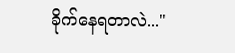ခိုက်နေရတာလဲ..."